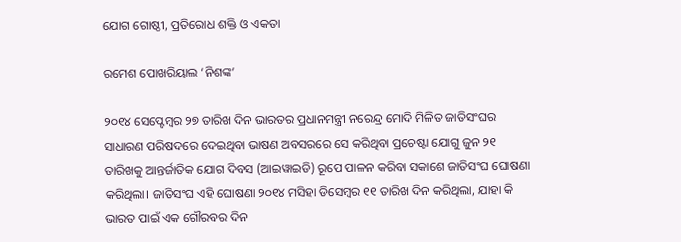ଯୋଗ ଗୋଷ୍ଠୀ, ପ୍ରତିରୋଧ ଶକ୍ତି ଓ ଏକତା

ରମେଶ ପୋଖରିୟାଲ ‘ନିଶଙ୍କ’

୨୦୧୪ ସେପ୍ଟେମ୍ବର ୨୭ ତାରିଖ ଦିନ ଭାରତର ପ୍ରଧାନମନ୍ତ୍ରୀ ନରେନ୍ଦ୍ର ମୋଦି ମିଳିତ ଜାତିସଂଘର ସାଧାରଣ ପରିଷଦରେ ଦେଇଥିବା ଭାଷଣ ଅବସରରେ ସେ କରିଥିବା ପ୍ରଚେଷ୍ଟା ଯୋଗୁ ଜୁନ ୨୧ ତାରିଖକୁ ଆନ୍ତର୍ଜାତିକ ଯୋଗ ଦିବସ (ଆଇୱାଇଡି) ରୂପେ ପାଳନ କରିବା ସକାଶେ ଜାତିସଂଘ ଘୋଷଣା କରିଥିଲା। ଜାତିସଂଘ ଏହି ଘୋଷଣା ୨୦୧୪ ମସିହା ଡିସେମ୍ବର ୧୧ ତାରିଖ ଦିନ କରିଥିଲା, ଯାହା କି ଭାରତ ପାଇଁ ଏକ ଗୌରବର ଦିନ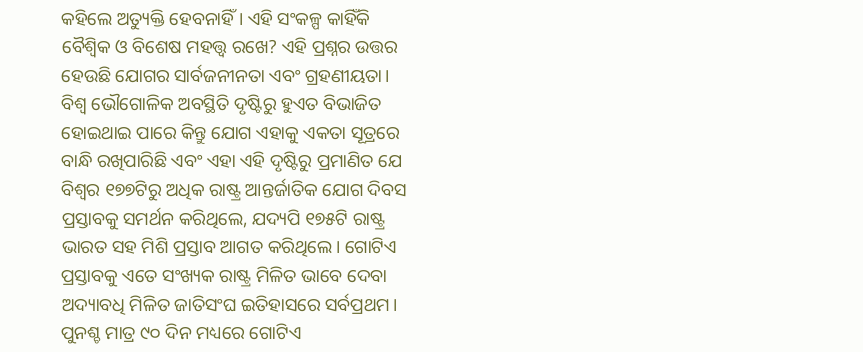କହିଲେ ଅତ୍ୟୁକ୍ତି ହେବନାହିଁ। ଏହି ସଂକଳ୍ପ କାହିଁକି ବୈଶ୍ୱିକ ଓ ବିଶେଷ ମହତ୍ତ୍ୱ ରଖେ? ଏହି ପ୍ରଶ୍ନର ଉତ୍ତର ହେଉଛି ଯୋଗର ସାର୍ବଜନୀନତା ଏବଂ ଗ୍ରହଣୀୟତା। ବିଶ୍ୱ ଭୌଗୋଳିକ ଅବସ୍ଥିତି ଦୃଷ୍ଟିରୁ ହୁଏତ ବିଭାଜିତ ହୋଇଥାଇ ପାରେ କିନ୍ତୁ ଯୋଗ ଏହାକୁ ଏକତା ସୂତ୍ରରେ ବାନ୍ଧି ରଖିପାରିଛି ଏବଂ ଏହା ଏହି ଦୃଷ୍ଟିରୁ ପ୍ରମାଣିତ ଯେ ବିଶ୍ୱର ୧୭୭ଟିରୁ ଅଧିକ ରାଷ୍ଟ୍ର ଆନ୍ତର୍ଜାତିକ ଯୋଗ ଦିବସ ପ୍ରସ୍ତାବକୁ ସମର୍ଥନ କରିଥିଲେ, ଯଦ୍ୟପି ୧୭୫ଟି ରାଷ୍ଟ୍ର ଭାରତ ସହ ମିଶି ପ୍ରସ୍ତାବ ଆଗତ କରିଥିଲେ। ଗୋଟିଏ ପ୍ରସ୍ତାବକୁ ଏତେ ସଂଖ୍ୟକ ରାଷ୍ଟ୍ର ମିଳିତ ଭାବେ ଦେବା ଅଦ୍ୟାବଧି ମିଳିତ ଜାତିସଂଘ ଇତିହାସରେ ସର୍ବପ୍ରଥମ। ପୁନଶ୍ଚ ମାତ୍ର ୯୦ ଦିନ ମଧ୍ୟରେ ଗୋଟିଏ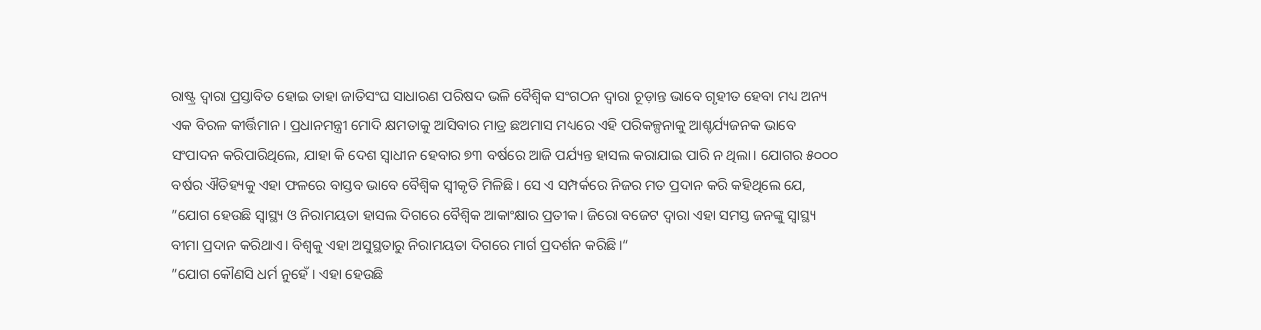ରାଷ୍ଟ୍ର ଦ୍ୱାରା ପ୍ରସ୍ତାବିତ ହୋଇ ତାହା ଜାତିସଂଘ ସାଧାରଣ ପରିଷଦ ଭଳି ବୈଶ୍ୱିକ ସଂଗଠନ ଦ୍ୱାରା ଚୂଡ଼ାନ୍ତ ଭାବେ ଗୃହୀତ ହେବା ମଧ୍ୟ ଅନ୍ୟ ଏକ ବିରଳ କୀର୍ତ୍ତିମାନ। ପ୍ରଧାନମନ୍ତ୍ରୀ ମୋଦି କ୍ଷମତାକୁ ଆସିବାର ମାତ୍ର ଛଅମାସ ମଧ୍ୟରେ ଏହି ପରିକଳ୍ପନାକୁ ଆଶ୍ଚର୍ଯ୍ୟଜନକ ଭାବେ ସଂପାଦନ କରିପାରିଥିଲେ, ଯାହା କି ଦେଶ ସ୍ବାଧୀନ ହେବାର ୭୩ ବର୍ଷରେ ଆଜି ପର୍ଯ୍ୟନ୍ତ ହାସଲ କରାଯାଇ ପାରି ନ ଥିଲା। ଯୋଗର ୫୦୦୦ ବର୍ଷର ଐତିହ୍ୟକୁ ଏହା ଫଳରେ ବାସ୍ତବ ଭାବେ ବୈଶ୍ୱିକ ସ୍ବୀକୃତି ମିଳିଛି। ସେ ଏ ସମ୍ପର୍କରେ ନିଜର ମତ ପ୍ରଦାନ କରି କହିଥିଲେ ଯେ, ”ଯୋଗ ହେଉଛି ସ୍ବାସ୍ଥ୍ୟ ଓ ନିରାମୟତା ହାସଲ ଦିଗରେ ବୈଶ୍ୱିକ ଆକାଂକ୍ଷାର ପ୍ରତୀକ। ଜିରୋ ବଜେଟ ଦ୍ୱାରା ଏହା ସମସ୍ତ ଜନଙ୍କୁ ସ୍ବାସ୍ଥ୍ୟ ବୀମା ପ୍ରଦାନ କରିଥାଏ। ବିଶ୍ୱକୁ ଏହା ଅସୁସ୍ଥତାରୁ ନିରାମୟତା ଦିଗରେ ମାର୍ଗ ପ୍ରଦର୍ଶନ କରିଛି।“
”ଯୋଗ କୌଣସି ଧର୍ମ ନୁହେଁ। ଏହା ହେଉଛି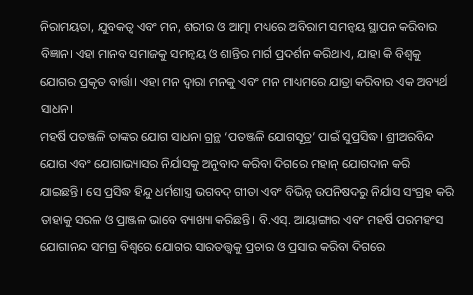ନିରାମୟତା, ଯୁବକତ୍ୱ ଏବଂ ମନ, ଶରୀର ଓ ଆତ୍ମା ମଧ୍ୟରେ ଅବିରାମ ସମନ୍ବୟ ସ୍ଥାପନ କରିବାର ବିଜ୍ଞାନ। ଏହା ମାନବ ସମାଜକୁ ସମନ୍ବୟ ଓ ଶାନ୍ତିର ମାର୍ଗ ପ୍ରଦର୍ଶନ କରିଥାଏ, ଯାହା କି ବିଶ୍ୱକୁ ଯୋଗର ପ୍ରକୃତ ବାର୍ତ୍ତା। ଏହା ମନ ଦ୍ୱାରା ମନକୁ ଏବଂ ମନ ମାଧ୍ୟମରେ ଯାତ୍ରା କରିବାର ଏକ ଅବ୍ୟର୍ଥ ସାଧନ।
ମହର୍ଷି ପତଞ୍ଜଳି ତାଙ୍କର ଯୋଗ ସାଧନା ଗ୍ରନ୍ଥ ‘ପତଞ୍ଜଳି ଯୋଗସୂତ୍ର’ ପାଇଁ ସୁପ୍ରସିଦ୍ଧ। ଶ୍ରୀଅରବିନ୍ଦ ଯୋଗ ଏବଂ ଯୋଗାଭ୍ୟାସର ନିର୍ଯାସକୁ ଅନୁବାଦ କରିବା ଦିଗରେ ମହାନ୍‌ ଯୋଗଦାନ କରି ଯାଇଛନ୍ତି। ସେ ପ୍ରସିଦ୍ଧ ହିନ୍ଦୁ ଧର୍ମଶାସ୍ତ୍ର ଭଗବଦ୍‌ ଗୀତା ଏବଂ ବିଭିନ୍ନ ଉପନିଷଦରୁ ନିର୍ଯାସ ସଂଗ୍ରହ କରି ତାହାକୁ ସରଳ ଓ ପ୍ରାଞ୍ଜଳ ଭାବେ ବ୍ୟାଖ୍ୟା କରିଛନ୍ତି। ବି.ଏସ୍‌. ଆୟାଙ୍ଗାର ଏବଂ ମହର୍ଷି ପରମହଂସ ଯୋଗାନନ୍ଦ ସମଗ୍ର ବିଶ୍ୱରେ ଯୋଗର ସାରତତ୍ତ୍ୱକୁ ପ୍ରଚାର ଓ ପ୍ରସାର କରିବା ଦିଗରେ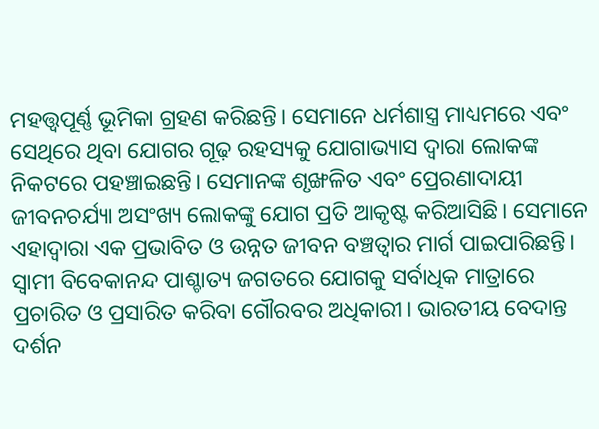ମହତ୍ତ୍ୱପୂର୍ଣ୍ଣ ଭୂମିକା ଗ୍ରହଣ କରିଛନ୍ତି। ସେମାନେ ଧର୍ମଶାସ୍ତ୍ର ମାଧ୍ୟମରେ ଏବଂ ସେଥିରେ ଥିବା ଯୋଗର ଗୂଢ଼ ରହସ୍ୟକୁ ଯୋଗାଭ୍ୟାସ ଦ୍ୱାରା ଲୋକଙ୍କ ନିକଟରେ ପହଞ୍ଚାଇଛନ୍ତି। ସେମାନଙ୍କ ଶୃଙ୍ଖଳିତ ଏବଂ ପ୍ରେରଣାଦାୟୀ ଜୀବନଚର୍ଯ୍ୟା ଅସଂଖ୍ୟ ଲୋକଙ୍କୁ ଯୋଗ ପ୍ରତି ଆକୃଷ୍ଟ କରିଆସିଛି। ସେମାନେ ଏହାଦ୍ୱାରା ଏକ ପ୍ରଭାବିତ ଓ ଉନ୍ନତ ଜୀବନ ବଞ୍ଚତ୍ବାର ମାର୍ଗ ପାଇପାରିଛନ୍ତି। ସ୍ବାମୀ ବିବେକାନନ୍ଦ ପାଶ୍ଚାତ୍ୟ ଜଗତରେ ଯୋଗକୁ ସର୍ବାଧିକ ମାତ୍ରାରେ ପ୍ରଚାରିତ ଓ ପ୍ରସାରିତ କରିବା ଗୌରବର ଅଧିକାରୀ। ଭାରତୀୟ ବେଦାନ୍ତ ଦର୍ଶନ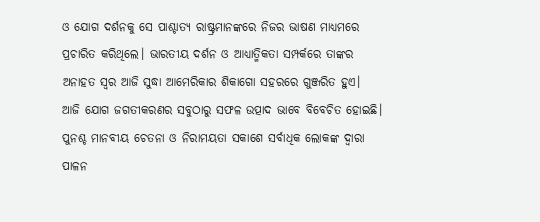ଓ ଯୋଗ ଦର୍ଶନକୁ ସେ ପାଶ୍ଚାତ୍ୟ ରାଷ୍ଟ୍ରମାନଙ୍କରେ ନିଜର ଭାଷଣ ମାଧ୍ୟମରେ ପ୍ରଚାରିତ କରିଥିଲେ। ଭାରତୀୟ ଦର୍ଶନ ଓ ଆଧ୍ୟାତ୍ମିକତା ସମ୍ପର୍କରେ ତାଙ୍କର ଅନାହତ ସ୍ବର ଆଜି ସୁଦ୍ଧା ଆମେରିକାର ଶିକାଗୋ ସହରରେ ଗୁଞ୍ଜରିତ ହୁଏ।
ଆଜି ଯୋଗ ଜଗତୀକରଣର ସବୁଠାରୁ ସଫଳ ଉତ୍ପାଦ ଭାବେ ବିବେଚିତ ହୋଇଛି। ପୁନଶ୍ଚ ମାନବୀୟ ଚେତନା ଓ ନିରାମୟତା ସକାଶେ ସର୍ବାଧିକ ଲୋକଙ୍କ ଦ୍ୱାରା ପାଳନ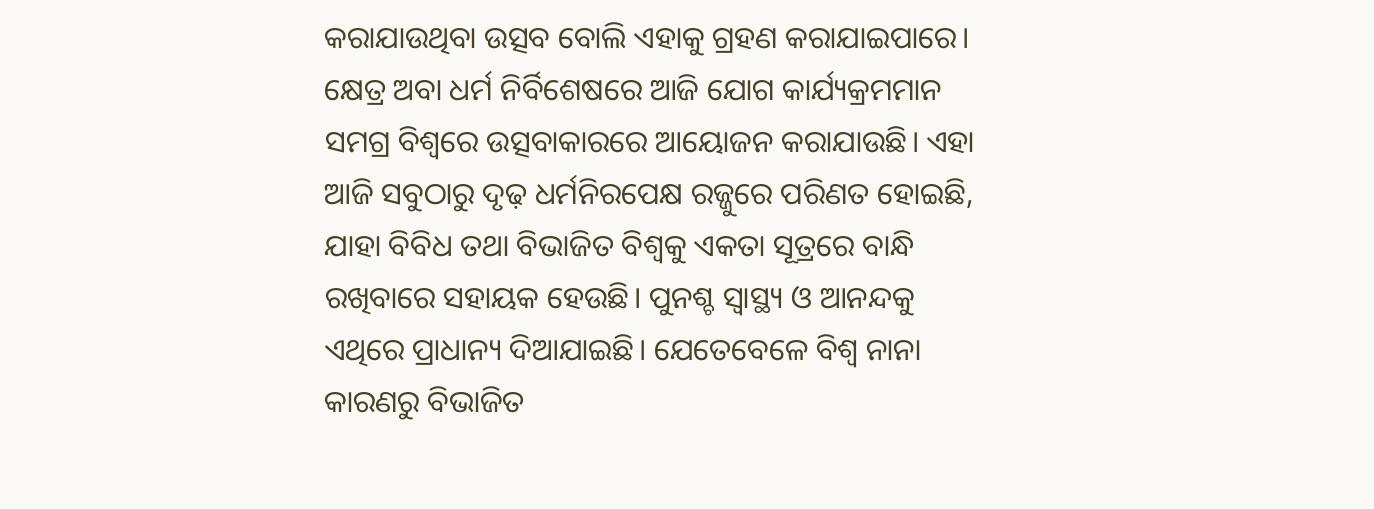କରାଯାଉଥିବା ଉତ୍ସବ ବୋଲି ଏହାକୁ ଗ୍ରହଣ କରାଯାଇପାରେ। କ୍ଷେତ୍ର ଅବା ଧର୍ମ ନିର୍ବିଶେଷରେ ଆଜି ଯୋଗ କାର୍ଯ୍ୟକ୍ରମମାନ ସମଗ୍ର ବିଶ୍ୱରେ ଉତ୍ସବାକାରରେ ଆୟୋଜନ କରାଯାଉଛି। ଏହା ଆଜି ସବୁଠାରୁ ଦୃଢ଼ ଧର୍ମନିରପେକ୍ଷ ରଜ୍ଜୁରେ ପରିଣତ ହୋଇଛି, ଯାହା ବିବିଧ ତଥା ବିଭାଜିତ ବିଶ୍ୱକୁ ଏକତା ସୂତ୍ରରେ ବାନ୍ଧି ରଖିବାରେ ସହାୟକ ହେଉଛି। ପୁନଶ୍ଚ ସ୍ବାସ୍ଥ୍ୟ ଓ ଆନନ୍ଦକୁ ଏଥିରେ ପ୍ରାଧାନ୍ୟ ଦିଆଯାଇଛି। ଯେତେବେଳେ ବିଶ୍ୱ ନାନା କାରଣରୁ ବିଭାଜିତ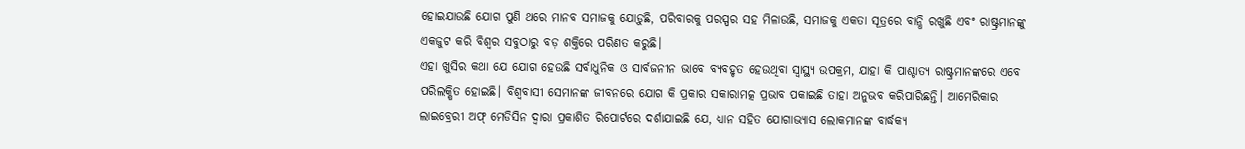ହୋଇଯାଉଛି ଯୋଗ ପୁଣି ଥରେ ମାନବ ସମାଜକୁ ଯୋଡ଼ୁଛି, ପରିବାରକୁ ପରସ୍ପର ସହ ମିଳାଉଛି, ସମାଜକୁ ଏକତା ସୂତ୍ରରେ ବାନ୍ଧି ରଖୁଛି ଏବଂ ରାଷ୍ଟ୍ରମାନଙ୍କୁ ଏକଜୁଟ କରି ବିଶ୍ୱର ସବୁଠାରୁ ବଡ଼ ଶକ୍ତିରେ ପରିଣତ କରୁଛି।
ଏହା ଖୁସିର କଥା ଯେ ଯୋଗ ହେଉଛି ସର୍ବାଧୁନିକ ଓ ସାର୍ବଜନୀନ ଭାବେ ବ୍ୟବହୃତ ହେଉଥିବା ସ୍ବାସ୍ଥ୍ୟ ଉପକ୍ରମ, ଯାହା କି ପାଶ୍ଚାତ୍ୟ ରାଷ୍ଟ୍ରମାନଙ୍କରେ ଏବେ ପରିଲକ୍ଷିତ ହୋଇଛି। ବିଶ୍ୱବାସୀ ସେମାନଙ୍କ ଜୀବନରେ ଯୋଗ କି ପ୍ରକାର ସକାରାମତ୍କ ପ୍ରଭାବ ପକାଇଛି ତାହା ଅନୁଭବ କରିପାରିଛନ୍ତି। ଆମେରିକାର ଲାଇବ୍ରେରୀ ଅଫ୍‌ ମେଡିସିନ ଦ୍ୱାରା ପ୍ରକାଶିତ ରିପୋର୍ଟରେ ଦର୍ଶାଯାଇଛି ଯେ, ଧ୍ୟାନ ସହିତ ଯୋଗାଭ୍ୟାସ ଲୋକମାନଙ୍କ ବାର୍ଦ୍ଧକ୍ୟ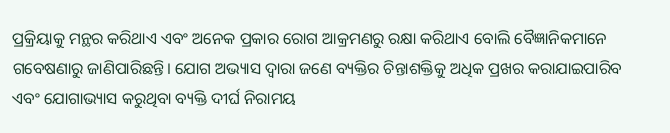ପ୍ରକ୍ରିୟାକୁ ମନ୍ଥର କରିଥାଏ ଏବଂ ଅନେକ ପ୍ରକାର ରୋଗ ଆକ୍ରମଣରୁ ରକ୍ଷା କରିଥାଏ ବୋଲି ବୈଜ୍ଞାନିକମାନେ ଗବେଷଣାରୁ ଜାଣିପାରିଛନ୍ତି। ଯୋଗ ଅଭ୍ୟାସ ଦ୍ୱାରା ଜଣେ ବ୍ୟକ୍ତିର ଚିନ୍ତାଶକ୍ତିକୁ ଅଧିକ ପ୍ରଖର କରାଯାଇପାରିବ ଏବଂ ଯୋଗାଭ୍ୟାସ କରୁଥିବା ବ୍ୟକ୍ତି ଦୀର୍ଘ ନିରାମୟ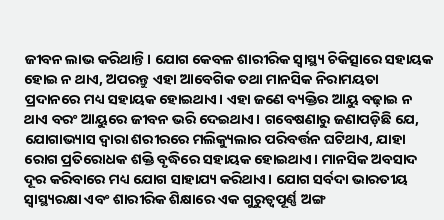ଜୀବନ ଲାଭ କରିଥାନ୍ତି। ଯୋଗ କେବଳ ଶାରୀରିକ ସ୍ବାସ୍ଥ୍ୟ ଚିକିତ୍ସାରେ ସହାୟକ ହୋଇ ନ ଥାଏ, ଅପରନ୍ତୁ ଏହା ଆବେଗିକ ତଥା ମାନସିକ ନିରାମୟତା ପ୍ରଦାନରେ ମଧ୍ୟ ସହାୟକ ହୋଇଥାଏ। ଏହା ଜଣେ ବ୍ୟକ୍ତିର ଆୟୁ ବଢ଼ାଇ ନ ଥାଏ ବରଂ ଆୟୁରେ ଜୀବନ ଭରି ଦେଇଥାଏ। ଗବେଷଣାରୁ ଜଣାପଡ଼ିଛି ଯେ, ଯୋଗାଭ୍ୟାସ ଦ୍ୱାରା ଶରୀରରେ ମଲିକ୍ୟୁଲାର ପରିବର୍ତ୍ତନ ଘଟିଥାଏ, ଯାହା ରୋଗ ପ୍ରତିରୋଧକ ଶକ୍ତି ବୃଦ୍ଧିରେ ସହାୟକ ହୋଇଥାଏ। ମାନସିକ ଅବସାଦ ଦୂର କରିବାରେ ମଧ୍ୟ ଯୋଗ ସାହାଯ୍ୟ କରିଥାଏ। ଯୋଗ ସର୍ବଦା ଭାରତୀୟ ସ୍ବାସ୍ଥ୍ୟରକ୍ଷା ଏବଂ ଶାରୀରିକ ଶିକ୍ଷାରେ ଏକ ଗୁରୁତ୍ୱପୂର୍ଣ୍ଣ ଅଙ୍ଗ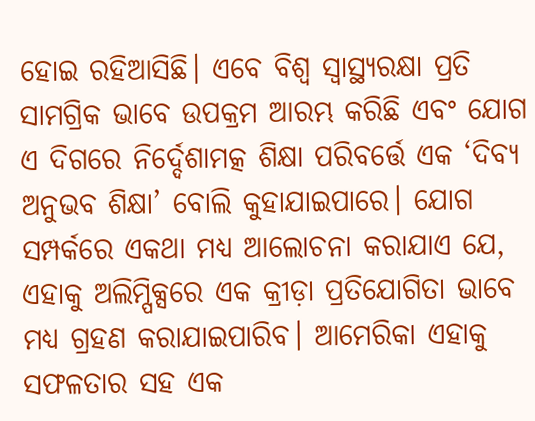ହୋଇ ରହିଆସିଛି। ଏବେ ବିଶ୍ୱ ସ୍ବାସ୍ଥ୍ୟରକ୍ଷା ପ୍ରତି ସାମଗ୍ରିକ ଭାବେ ଉପକ୍ରମ ଆରମ୍ଭ କରିଛି ଏବଂ ଯୋଗ ଏ ଦିଗରେ ନିର୍ଦ୍ଦେଶାମତ୍କ ଶିକ୍ଷା ପରିବର୍ତ୍ତେ ଏକ ‘ଦିବ୍ୟ ଅନୁଭବ ଶିକ୍ଷା’ ବୋଲି କୁହାଯାଇପାରେ। ଯୋଗ ସମ୍ପର୍କରେ ଏକଥା ମଧ୍ୟ ଆଲୋଚନା କରାଯାଏ ଯେ, ଏହାକୁ ଅଲିମ୍ପିକ୍ସରେ ଏକ କ୍ରୀଡ଼ା ପ୍ରତିଯୋଗିତା ଭାବେ ମଧ୍ୟ ଗ୍ରହଣ କରାଯାଇପାରିବ। ଆମେରିକା ଏହାକୁ ସଫଳତାର ସହ ଏକ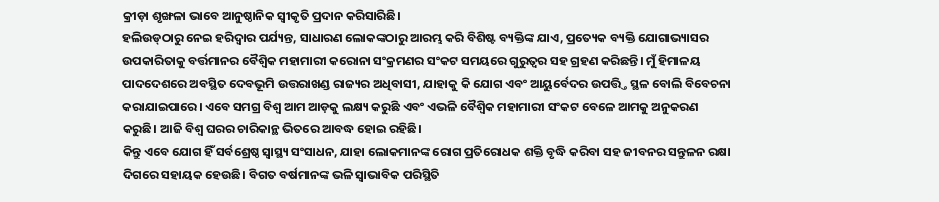କ୍ରୀଡ଼ା ଶୃଙ୍ଖଳା ଭାବେ ଆନୁଷ୍ଠାନିକ ସ୍ବୀକୃତି ପ୍ରଦାନ କରିସାରିଛି।
ହଲିଉଡ୍‌ଠାରୁ ନେଇ ହରିଦ୍ୱାର ପର୍ଯ୍ୟନ୍ତ, ସାଧାରଣ ଲୋକଙ୍କଠାରୁ ଆରମ୍ଭ କରି ବିଶିଷ୍ଟ ବ୍ୟକ୍ତିଙ୍କ ଯାଏ, ପ୍ରତ୍ୟେକ ବ୍ୟକ୍ତି ଯୋଗାଭ୍ୟାସର ଉପକାରିତାକୁ ବର୍ତ୍ତମାନର ବୈଶ୍ୱିକ ମହାମାରୀ କରୋନା ସଂକ୍ରମଣର ସଂକଟ ସମୟରେ ଗୁରୁତ୍ୱର ସହ ଗ୍ରହଣ କରିଛନ୍ତି। ମୁଁ ହିମାଳୟ ପାଦଦେଶରେ ଅବସ୍ଥିତ ଦେବଭୂମି ଉତ୍ତରାଖଣ୍ଡ ରାଜ୍ୟର ଅଧିବାସୀ, ଯାହାକୁ କି ଯୋଗ ଏବଂ ଆୟୁର୍ବେଦର ଉପତ୍ତ୍ତି ସ୍ଥଳ ବୋଲି ବିବେଚନା କରାଯାଇପାରେ। ଏବେ ସମଗ୍ର ବିଶ୍ୱ ଆମ ଆଡ଼କୁ ଲକ୍ଷ୍ୟ କରୁଛି ଏବଂ ଏଭଳି ବୈଶ୍ୱିକ ମହାମାରୀ ସଂକଟ ବେଳେ ଆମକୁ ଅନୁକରଣ କରୁଛି। ଆଜି ବିଶ୍ୱ ଘରର ଚାରିକାନ୍ଥ ଭିତରେ ଆବଦ୍ଧ ହୋଇ ରହିଛି।
କିନ୍ତୁ ଏବେ ଯୋଗ ହିଁ ସର୍ବଶ୍ରେଷ୍ଠ ସ୍ବାସ୍ଥ୍ୟ ସଂସାଧନ, ଯାହା ଲୋକମାନଙ୍କ ରୋଗ ପ୍ରତିରୋଧକ ଶକ୍ତି ବୃଦ୍ଧି କରିବା ସହ ଜୀବନର ସନ୍ତୁଳନ ରକ୍ଷା ଦିଗରେ ସହାୟକ ହେଉଛି। ବିଗତ ବର୍ଷମାନଙ୍କ ଭଳି ସ୍ବାଭାବିକ ପରିସ୍ଥିତି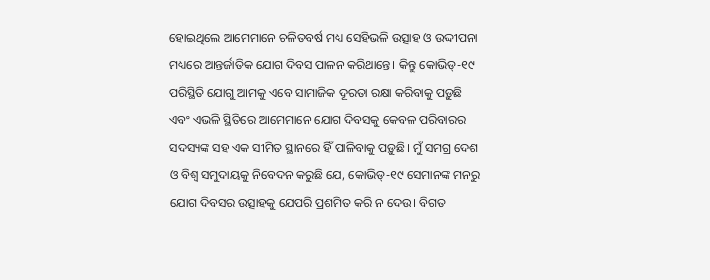ହୋଇଥିଲେ ଆମେମାନେ ଚଳିତବର୍ଷ ମଧ୍ୟ ସେହିଭଳି ଉତ୍ସାହ ଓ ଉଦ୍ଦୀପନା ମଧ୍ୟରେ ଆନ୍ତର୍ଜାତିକ ଯୋଗ ଦିବସ ପାଳନ କରିଥାନ୍ତେ। କିନ୍ତୁ କୋଭିଡ୍‌-୧୯ ପରିସ୍ଥିତି ଯୋଗୁ ଆମକୁ ଏବେ ସାମାଜିକ ଦୂରତା ରକ୍ଷା କରିବାକୁ ପଡ଼ୁଛି ଏବଂ ଏଭଳି ସ୍ଥିତିରେ ଆମେମାନେ ଯୋଗ ଦିବସକୁ କେବଳ ପରିବାରର ସଦସ୍ୟଙ୍କ ସହ ଏକ ସୀମିତ ସ୍ଥାନରେ ହିଁ ପାଳିବାକୁ ପଡ଼ୁଛି। ମୁଁ ସମଗ୍ର ଦେଶ ଓ ବିଶ୍ୱ ସମୁଦାୟକୁ ନିବେଦନ କରୁଛି ଯେ, କୋଭିଡ୍‌-୧୯ ସେମାନଙ୍କ ମନରୁ ଯୋଗ ଦିବସର ଉତ୍ସାହକୁ ଯେପରି ପ୍ରଶମିତ କରି ନ ଦେଉ। ବିଗତ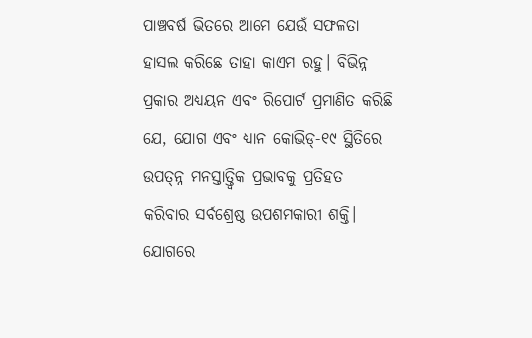ପାଞ୍ଚବର୍ଷ ଭିତରେ ଆମେ ଯେଉଁ ସଫଳତା ହାସଲ କରିଛେ ତାହା କାଏମ ରହୁ। ବିଭିନ୍ନ ପ୍ରକାର ଅଧ୍ୟୟନ ଏବଂ ରିପୋର୍ଟ ପ୍ରମାଣିତ କରିଛି ଯେ, ଯୋଗ ଏବଂ ଧ୍ୟାନ କୋଭିଡ୍‌-୧୯ ସ୍ଥିତିରେ ଉପତ୍ନ୍ନ ମନସ୍ତାତ୍ତ୍ୱିକ ପ୍ରଭାବକୁ ପ୍ରତିହତ କରିବାର ସର୍ବଶ୍ରେଷ୍ଠ ଉପଶମକାରୀ ଶକ୍ତି। ଯୋଗରେ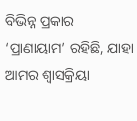ବିଭିନ୍ନ ପ୍ରକାର ‘ପ୍ରାଣାୟାମ’ ରହିଛି, ଯାହା ଆମର ଶ୍ୱାସକ୍ରିୟା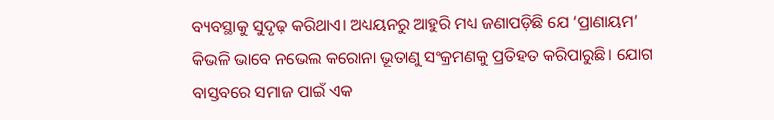ବ୍ୟବସ୍ଥାକୁ ସୁଦୃଢ଼ କରିଥାଏ। ଅଧ୍ୟୟନରୁ ଆହୁରି ମଧ୍ୟ ଜଣାପଡ଼ିଛି ଯେ ‘ପ୍ରାଣାୟମ’ କିଭଳି ଭାବେ ନଭେଲ କରୋନା ଭୂତାଣୁ ସଂକ୍ରମଣକୁ ପ୍ରତିହତ କରିପାରୁଛି। ଯୋଗ ବାସ୍ତବରେ ସମାଜ ପାଇଁ ଏକ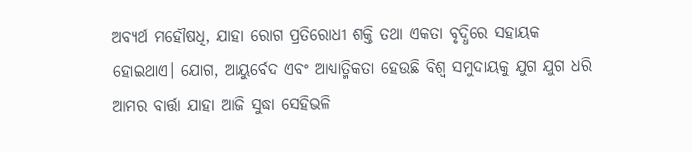ଅବ୍ୟର୍ଥ ମହୌଷଧି, ଯାହା ରୋଗ ପ୍ରତିରୋଧୀ ଶକ୍ତି ତଥା ଏକତା ବୃଦ୍ଧିରେ ସହାୟକ ହୋଇଥାଏ। ଯୋଗ, ଆୟୁର୍ବେଦ ଏବଂ ଆଧ୍ୟାତ୍ମିକତା ହେଉଛି ବିଶ୍ୱ ସମୁଦାୟକୁ ଯୁଗ ଯୁଗ ଧରି ଆମର ବାର୍ତ୍ତା ଯାହା ଆଜି ସୁଦ୍ଧା ସେହିଭଳି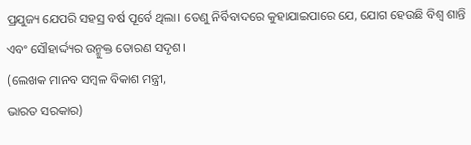ପ୍ରଯୁଜ୍ୟ ଯେପରି ସହସ୍ର ବର୍ଷ ପୂର୍ବେ ଥିଲା। ତେଣୁ ନିର୍ବିବାଦରେ କୁହାଯାଇପାରେ ଯେ, ଯୋଗ ହେଉଛି ବିଶ୍ୱ ଶାନ୍ତି ଏବଂ ସୌହାର୍ଦ୍ଦ୍ୟର ଉନ୍ମୁକ୍ତ ତୋରଣ ସଦୃଶ।
(ଲେଖକ ମାନବ ସମ୍ବଳ ବିକାଶ ମନ୍ତ୍ରୀ,
ଭାରତ ସରକାର)